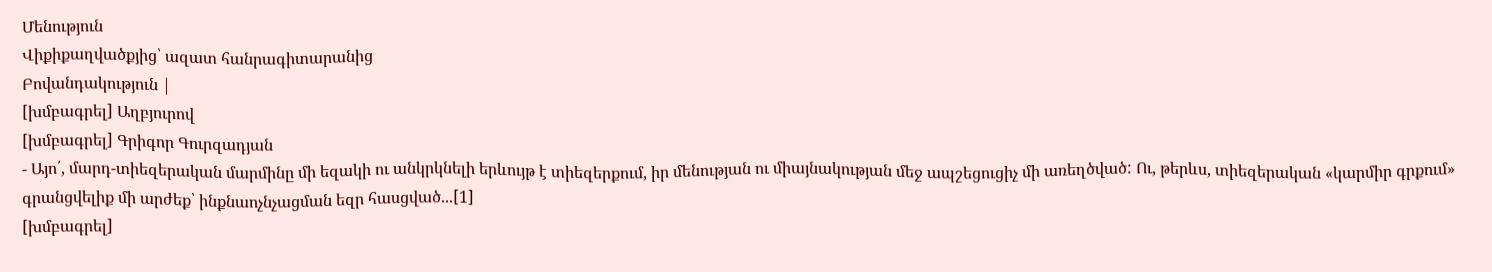Մենություն
Վիքիքաղվածքյից՝ ազատ հանրագիտարանից
Բովանդակություն |
[խմբագրել] Աղբյուրով
[խմբագրել] Գրիգոր Գուրզադյան
- Այո՛, մարդ-տիեզերական մարմինը մի եզակի ու անկրկնելի երևույթ է տիեզերքում, իր մենության ու միայնակության մեջ ապշեցուցիչ մի առեղծված: Ու, թերևս, տիեզերական «կարմիր գրքում» գրանցվելիք մի արժեք՝ ինքնաոչնչացման եզր հասցված...[1]
[խմբագրել]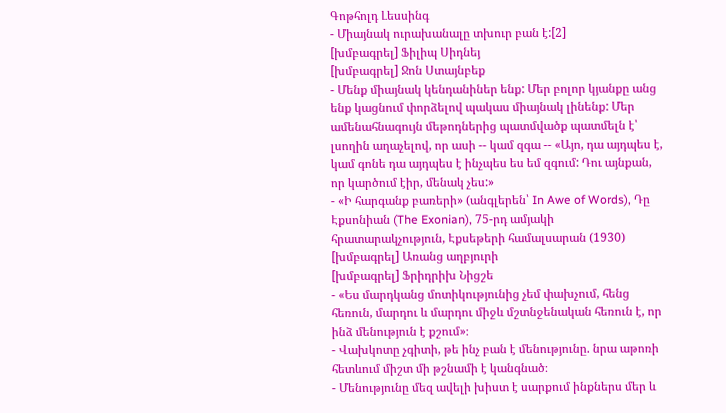Գոթհոլդ Լեսսինգ
- Միայնակ ուրախանալը տխուր բան է:[2]
[խմբագրել] Ֆիլիպ Սիդնեյ
[խմբագրել] Ջոն Ստայնբեք
- Մենք միայնակ կենդանիներ ենք: Մեր բոլոր կյանքը անց ենք կացնում փորձելով պակաս միայնակ լինենք: Մեր ամենահնագույն մեթոդներից պատմվածք պատմելն է՝ լսողին աղաչելով, որ ասի -- կամ զգա -- «Այո, դա այդպես է, կամ գոնե դա այդպես է ինչպես ես եմ զգում: Դու այնքան, որ կարծում էիր, մենակ չես:»
- «Ի հարգանք բառերի» (անգլերեն՝ In Awe of Words), Դը Էքսոնիան (The Exonian), 75-րդ ամյակի հրատարակչություն, Էքսեթերի համալսարան (1930)
[խմբագրել] Առանց աղբյուրի
[խմբագրել] Ֆրիդրիխ Նիցշե
- «Ես մարդկանց մոտիկությունից չեմ փախչում, հենց հեռուն, մարդու և մարդու միջև մշտնջենական հեռուն է, որ ինձ մենություն է քշում»։
- Վախկոտը չգիտի, թե ինչ բան է մենությունը. նրա աթոռի հետևում միշտ մի թշնամի է կանգնած։
- Մենությունը մեզ ավելի խիստ է սարքում ինքներս մեր և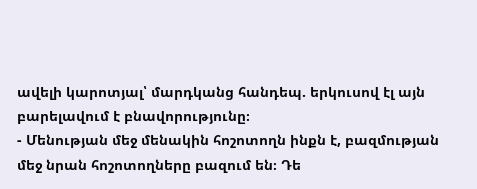ավելի կարոտյալ՝ մարդկանց հանդեպ. երկուսով էլ այն բարելավում է բնավորությունը։
- Մենության մեջ մենակին հոշոտողն ինքն է, բազմության մեջ նրան հոշոտողները բազում են։ Դե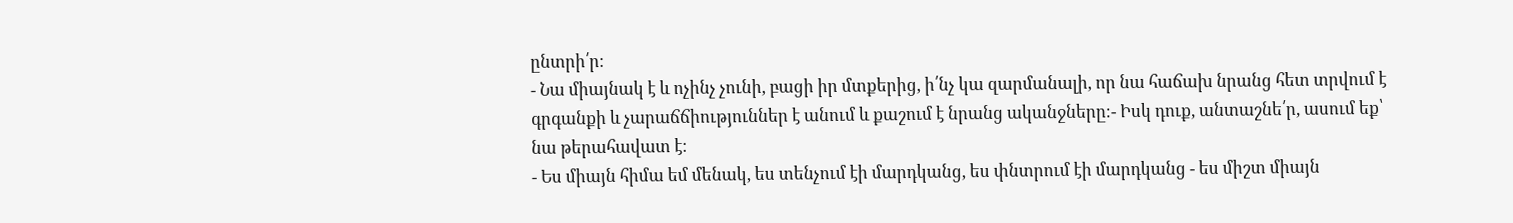ընտրի՛ր։
- Նա միայնակ է և ոչինչ չունի, բացի իր մտքերից, ի՛նչ կա զարմանալի, որ նա հաճախ նրանց հետ տրվում է գրգանքի և չարաճճիություններ է անում և քաշում է նրանց ականջները։- Իսկ դուք, անտաշնե՛ր, ասում եք՝ նա թերահավատ է։
- Ես միայն հիմա եմ մենակ, ես տենչում էի մարդկանց, ես փնտրում էի մարդկանց - ես միշտ միայն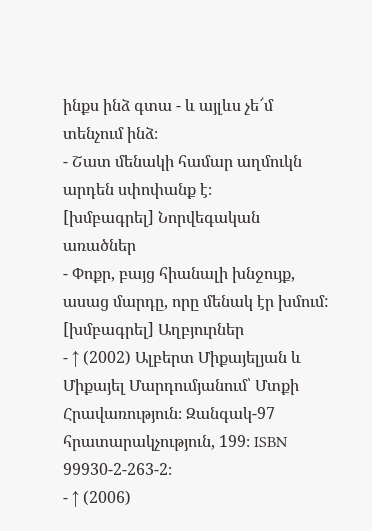ինքս ինձ գտա - և այլևս չե՜մ տենչում ինձ։
- Շատ մենակի համար աղմուկն արդեն սփոփանք է։
[խմբագրել] Նորվեգական առածներ
- Փոքր, բայց հիանալի խնջույք, ասաց մարդը, որը մենակ էր խմում:
[խմբագրել] Աղբյուրներ
- ↑ (2002) Ալբերտ Միքայելյան և Միքայել Մարդումյանում՝ Մտքի Հրավառություն։ Զանգակ-97 հրատարակչություն, 199։ ISBN 99930-2-263-2։
- ↑ (2006)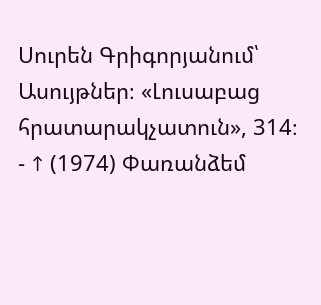Սուրեն Գրիգորյանում՝ Ասույթներ։ «Լուսաբաց հրատարակչատուն», 314։
- ↑ (1974) Փառանձեմ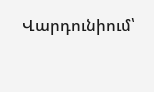Վարդունիում՝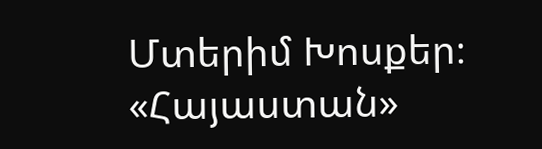Մտերիմ Խոսքեր։ «Հայաստան»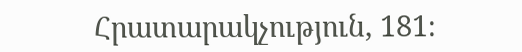Հրատարակչություն, 181։